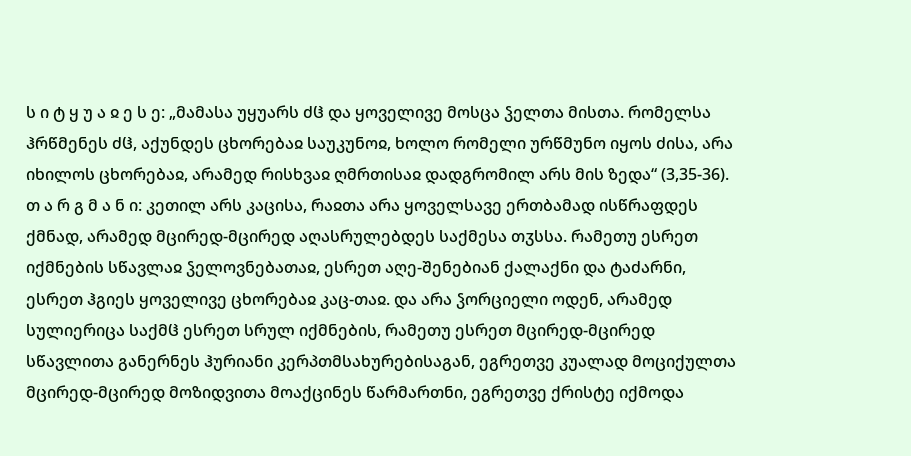ს ი ტ ყ უ ა ჲ ე ს ე: „მამასა უყუარს ძჱ და ყოველივე მოსცა ჴელთა მისთა. რომელსა ჰრწმენეს ძჱ, აქუნდეს ცხორებაჲ საუკუნოჲ, ხოლო რომელი ურწმუნო იყოს ძისა, არა იხილოს ცხორებაჲ, არამედ რისხვაჲ ღმრთისაჲ დადგრომილ არს მის ზედა“ (3,35-36).
თ ა რ გ მ ა ნ ი: კეთილ არს კაცისა, რაჲთა არა ყოველსავე ერთბამად ისწრაფდეს ქმნად, არამედ მცირედ-მცირედ აღასრულებდეს საქმესა თჳსსა. რამეთუ ესრეთ იქმნების სწავლაჲ ჴელოვნებათაჲ, ესრეთ აღე-შენებიან ქალაქნი და ტაძარნი, ესრეთ ჰგიეს ყოველივე ცხორებაჲ კაც-თაჲ. და არა ჴორციელი ოდენ, არამედ სულიერიცა საქმჱ ესრეთ სრულ იქმნების, რამეთუ ესრეთ მცირედ-მცირედ სწავლითა განერნეს ჰურიანი კერპთმსახურებისაგან, ეგრეთვე კუალად მოციქულთა მცირედ-მცირედ მოზიდვითა მოაქცინეს წარმართნი, ეგრეთვე ქრისტე იქმოდა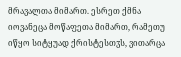მრავალთა მიმართ. ესრეთ ქმნა იოვანეცა მოწაფეთა მიმართ, რამეთუ იწყო სიტყუად ქრისტესთჳს, ვითარცა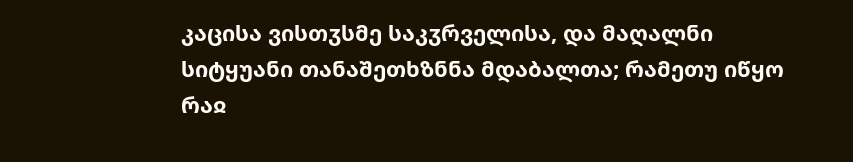კაცისა ვისთჳსმე საკჳრველისა, და მაღალნი სიტყუანი თანაშეთხზნნა მდაბალთა; რამეთუ იწყო რაჲ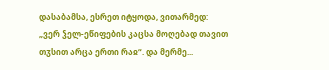დასაბამსა, ესრეთ იტყოდა, ვითარმედ: „ვერ ჴელ-ეწიფების კაცსა მოღებად თავით თჳსით არცა ერთი რაჲ“. და მერმე...